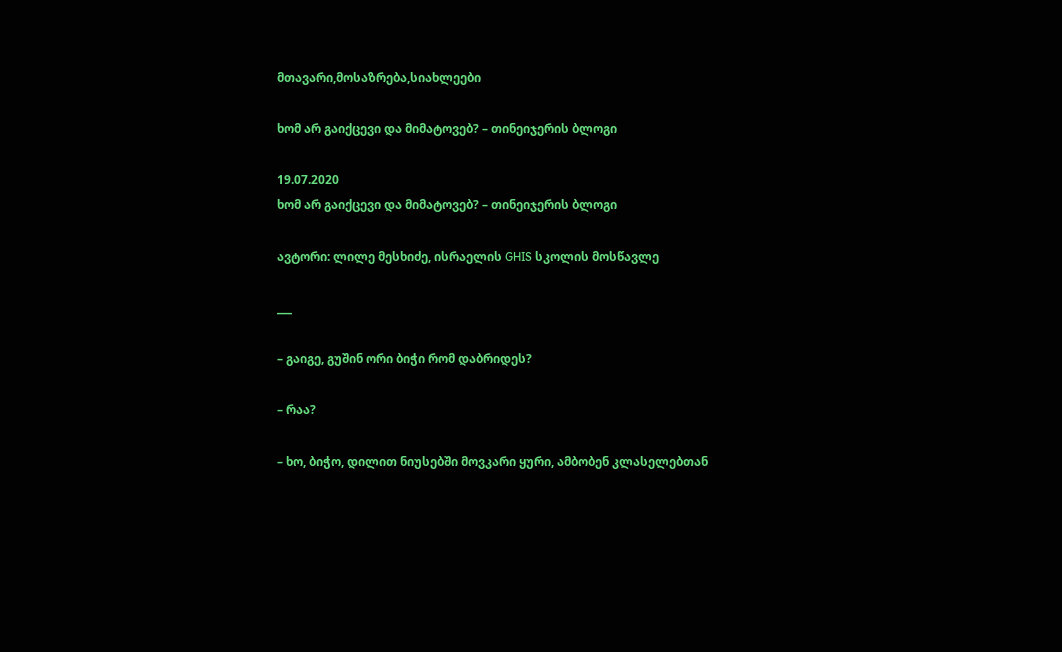მთავარი,მოსაზრება,სიახლეები

ხომ არ გაიქცევი და მიმატოვებ? – თინეიჯერის ბლოგი

19.07.2020
ხომ არ გაიქცევი და მიმატოვებ? – თინეიჯერის ბლოგი

ავტორი: ლილე მესხიძე, ისრაელის GHIS სკოლის მოსწავლე

___

– გაიგე, გუშინ ორი ბიჭი რომ დაბრიდეს?

– რაა?

– ხო, ბიჭო, დილით ნიუსებში მოვკარი ყური, ამბობენ კლასელებთან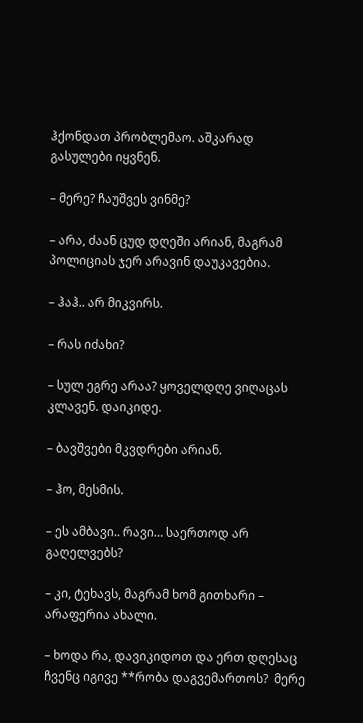ჰქონდათ პრობლემაო. აშკარად გასულები იყვნენ.

– მერე? ჩაუშვეს ვინმე?

– არა, ძაან ცუდ დღეში არიან, მაგრამ პოლიციას ჯერ არავინ დაუკავებია.

– ჰაჰ.. არ მიკვირს.

– რას იძახი?

– სულ ეგრე არაა? ყოველდღე ვიღაცას კლავენ. დაიკიდე.

– ბავშვები მკვდრები არიან.

– ჰო, მესმის.

– ეს ამბავი.. რავი… საერთოდ არ გაღელვებს?

– კი, ტეხავს, მაგრამ ხომ გითხარი – არაფერია ახალი.

– ხოდა რა, დავიკიდოთ და ერთ დღესაც ჩვენც იგივე **რობა დაგვემართოს?  მერე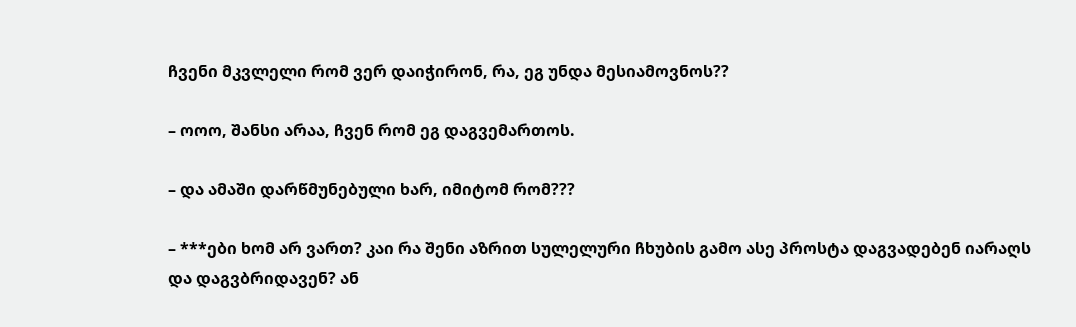ჩვენი მკვლელი რომ ვერ დაიჭირონ, რა, ეგ უნდა მესიამოვნოს??

– ოოო, შანსი არაა, ჩვენ რომ ეგ დაგვემართოს.

– და ამაში დარწმუნებული ხარ, იმიტომ რომ???

– ***ები ხომ არ ვართ? კაი რა შენი აზრით სულელური ჩხუბის გამო ასე პროსტა დაგვადებენ იარაღს და დაგვბრიდავენ? ან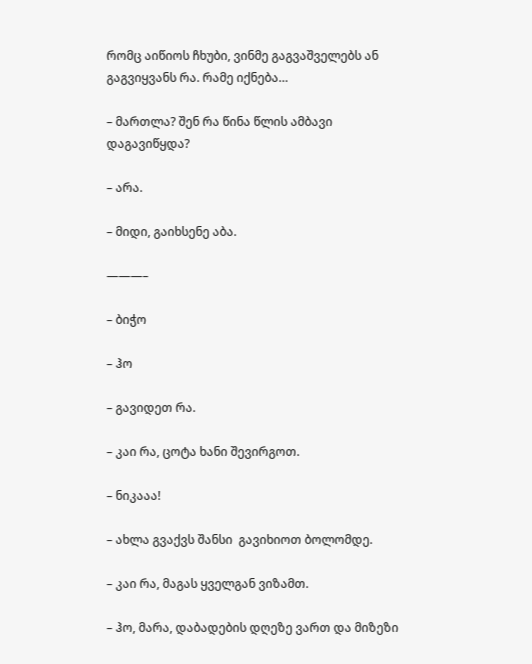რომც აიწიოს ჩხუბი, ვინმე გაგვაშველებს ან გაგვიყვანს რა. რამე იქნება…

– მართლა? შენ რა წინა წლის ამბავი დაგავიწყდა?

– არა.

– მიდი, გაიხსენე აბა.

———–

– ბიჭო

– ჰო

– გავიდეთ რა.

– კაი რა, ცოტა ხანი შევირგოთ.

– ნიკააა!

– ახლა გვაქვს შანსი  გავიხიოთ ბოლომდე.

– კაი რა, მაგას ყველგან ვიზამთ.

– ჰო, მარა, დაბადების დღეზე ვართ და მიზეზი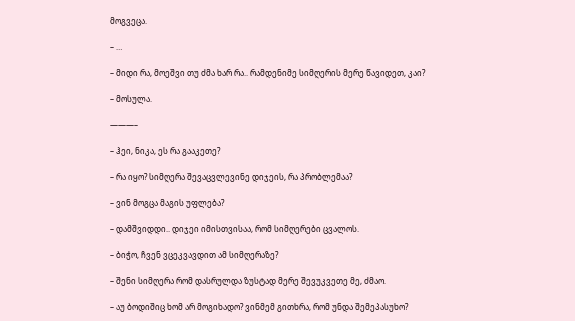მოგვეცა.

– …

– მიდი რა, მოეშვი თუ ძმა ხარ რა.. რამდენიმე სიმღერის მერე წავიდეთ, კაი?

– მოსულა.

———–

– ჰეი, ნიკა, ეს რა გააკეთე?

– რა იყო? სიმღერა შევაცვლევინე დიჯეის, რა პრობლემაა?

– ვინ მოგცა მაგის უფლება?

– დამშვიდდი.. დიჯეი იმისთვისაა, რომ სიმღერები ცვალოს.

– ბიჭო, ჩვენ ვცეკვავდით ამ სიმღერაზე?

– შენი სიმღერა რომ დასრულდა ზუსტად მერე შევუკვეთე მე, ძმაო.

– აუ ბოდიშიც ხომ არ მოგიხადო? ვინმემ გითხრა, რომ უნდა შემეპასუხო?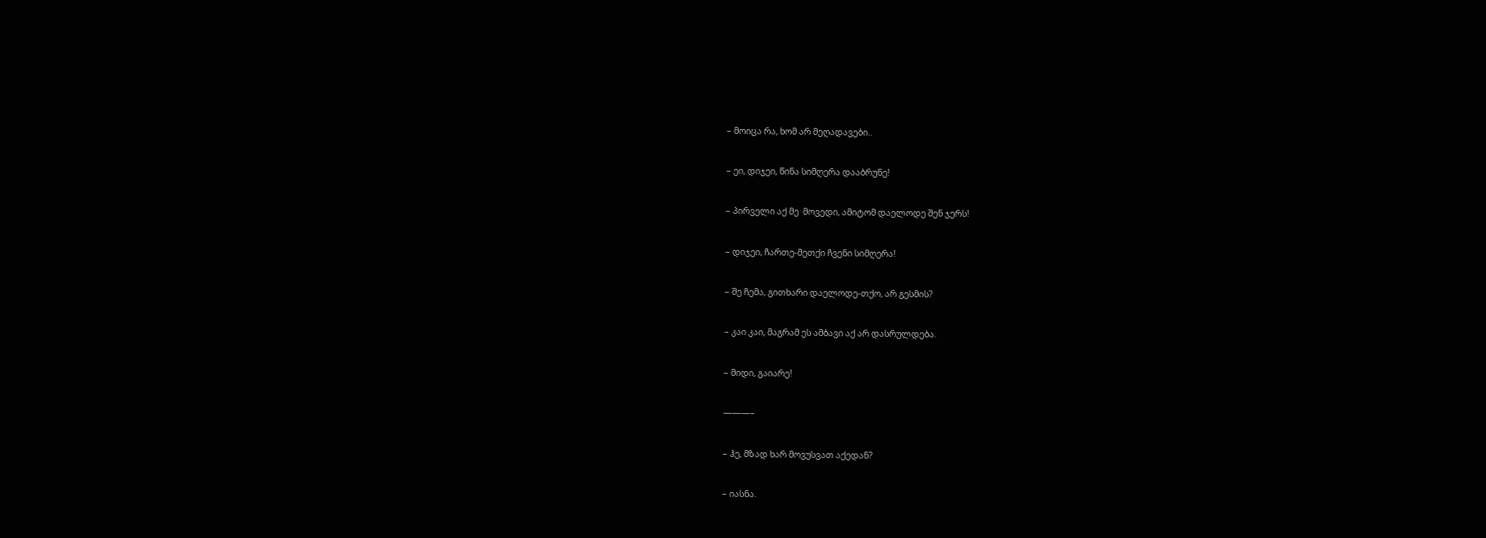– მოიცა რა, ხომ არ მეღადავები..

– ეი, დიჯეი, წინა სიმღერა დააბრუნე!

– პირველი აქ მე  მოვედი, ამიტომ დაელოდე შენ ჯერს!

– დიჯეი, ჩართე-მეთქი ჩვენი სიმღერა!

– შე ჩემა, გითხარი დაელოდე-თქო, არ გესმის?

– კაი კაი, მაგრამ ეს ამბავი აქ არ დასრულდება.

– მიდი, გაიარე!

———–

– ჰე, მზად ხარ მოვუსვათ აქედან?

– იასნა.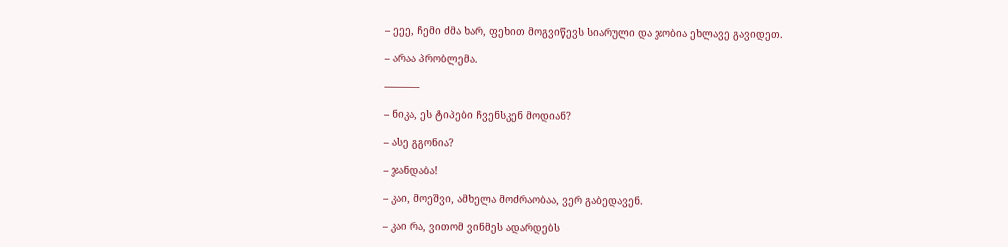– ეეე, ჩემი ძმა ხარ, ფეხით მოგვიწევს სიარული და ჯობია ეხლავე გავიდეთ.

– არაა პრობლემა.

———–

– ნიკა, ეს ტიპები ჩვენსკენ მოდიან?

– ასე გგონია?

– ჯანდაბა!

– კაი, მოეშვი, ამხელა მოძრაობაა, ვერ გაბედავენ.

– კაი რა, ვითომ ვინმეს ადარდებს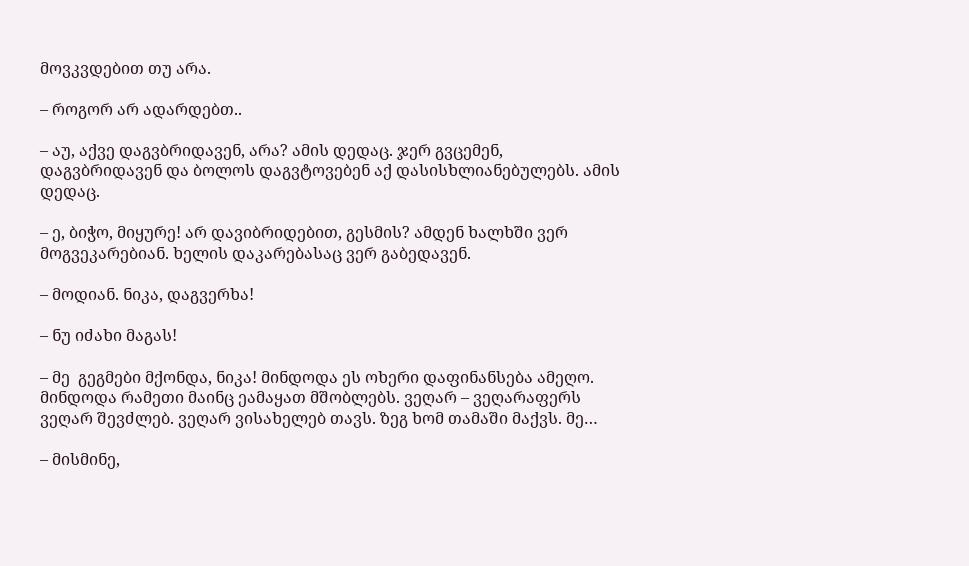მოვკვდებით თუ არა.

– როგორ არ ადარდებთ..

– აუ, აქვე დაგვბრიდავენ, არა? ამის დედაც. ჯერ გვცემენ, დაგვბრიდავენ და ბოლოს დაგვტოვებენ აქ დასისხლიანებულებს. ამის დედაც.

– ე, ბიჭო, მიყურე! არ დავიბრიდებით, გესმის? ამდენ ხალხში ვერ მოგვეკარებიან. ხელის დაკარებასაც ვერ გაბედავენ.

– მოდიან. ნიკა, დაგვერხა!

– ნუ იძახი მაგას!

– მე  გეგმები მქონდა, ნიკა! მინდოდა ეს ოხერი დაფინანსება ამეღო. მინდოდა რამეთი მაინც ეამაყათ მშობლებს. ვეღარ – ვეღარაფერს ვეღარ შევძლებ. ვეღარ ვისახელებ თავს. ზეგ ხომ თამაში მაქვს. მე…

– მისმინე,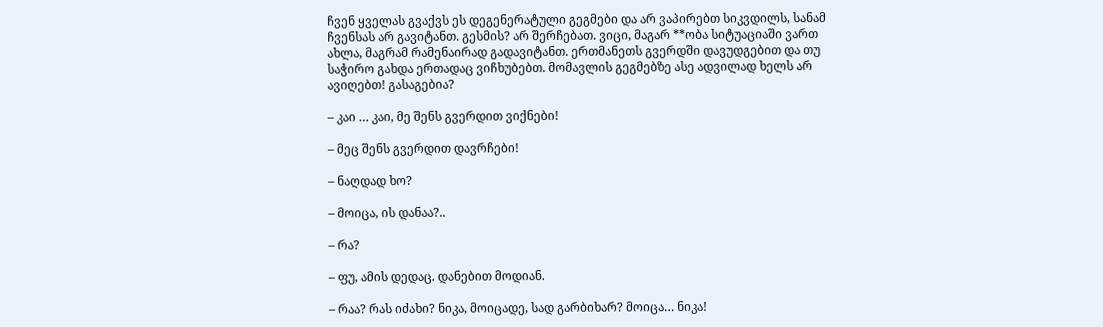ჩვენ ყველას გვაქვს ეს დეგენერატული გეგმები და არ ვაპირებთ სიკვდილს, სანამ ჩვენსას არ გავიტანთ. გესმის? არ შერჩებათ. ვიცი, მაგარ **ობა სიტუაციაში ვართ ახლა, მაგრამ რამენაირად გადავიტანთ. ერთმანეთს გვერდში დავუდგებით და თუ საჭირო გახდა ერთადაც ვიჩხუბებთ. მომავლის გეგმებზე ასე ადვილად ხელს არ ავიღებთ! გასაგებია?

– კაი … კაი, მე შენს გვერდით ვიქნები!

– მეც შენს გვერდით დავრჩები!

– ნაღდად ხო?

– მოიცა, ის დანაა?..

– რა?

– ფუ, ამის დედაც. დანებით მოდიან.

– რაა? რას იძახი? ნიკა, მოიცადე, სად გარბიხარ? მოიცა… ნიკა!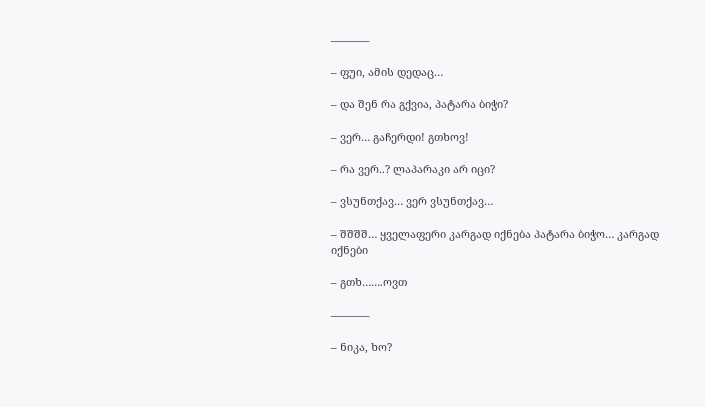———–

– ფუი, ამის დედაც…

– და შენ რა გქვია, პატარა ბიჭი?

– ვერ… გაჩერდი! გთხოვ!

– რა ვერ..? ლაპარაკი არ იცი?

– ვსუნთქავ… ვერ ვსუნთქავ…

– შშშშ… ყველაფერი კარგად იქნება პატარა ბიჭო… კარგად იქნები

– გთხ…….ოვთ

———–

– ნიკა, ხო?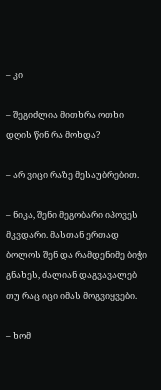– კი

– შეგიძლია მითხრა ოთხი დღის წინ რა მოხდა?

– არ ვიცი რაზე მესაუბრებით.

– ნიკა, შენი მეგობარი იპოვეს მკვდარი. მასთან ერთად ბოლოს შენ და რამდენიმე ბიჭი გნახეს, ძალიან დაგვავალებ თუ რაც იცი იმას მოგვიყვები.

– ხომ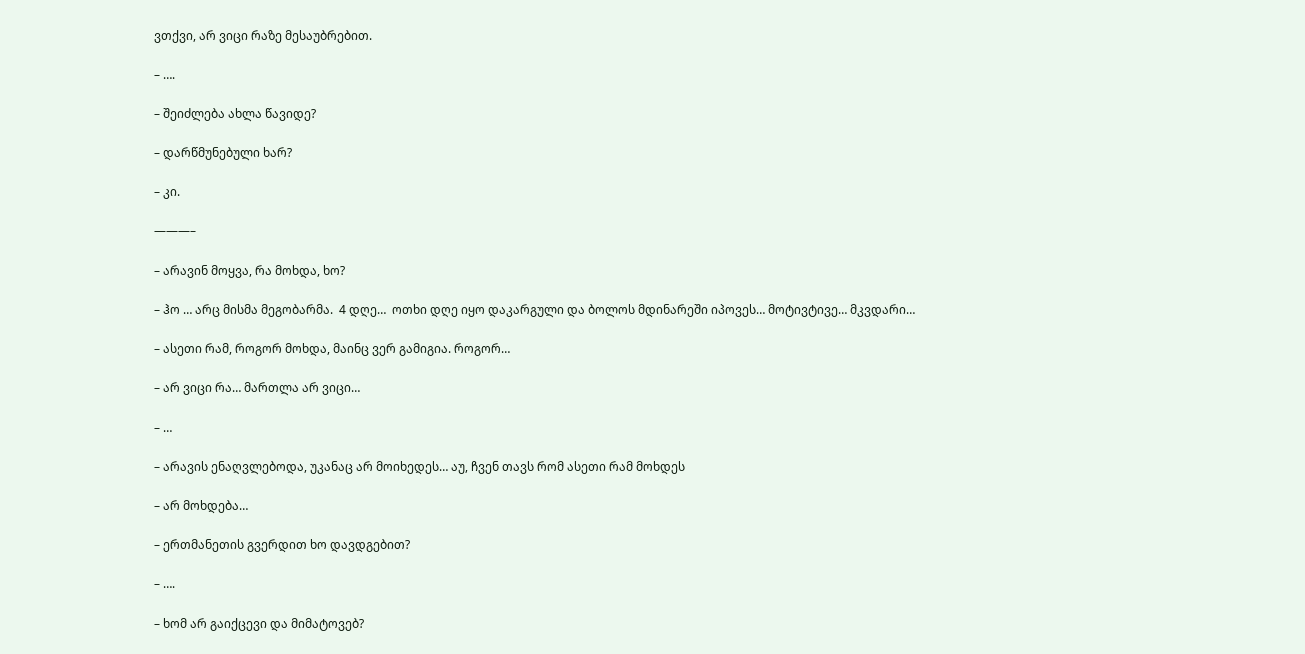ვთქვი, არ ვიცი რაზე მესაუბრებით.

– ….

– შეიძლება ახლა წავიდე?

– დარწმუნებული ხარ?

– კი.

———–

– არავინ მოყვა, რა მოხდა, ხო?

– ჰო … არც მისმა მეგობარმა.  4 დღე…  ოთხი დღე იყო დაკარგული და ბოლოს მდინარეში იპოვეს… მოტივტივე… მკვდარი…

– ასეთი რამ, როგორ მოხდა, მაინც ვერ გამიგია. როგორ…

– არ ვიცი რა… მართლა არ ვიცი…

– …

– არავის ენაღვლებოდა, უკანაც არ მოიხედეს… აუ, ჩვენ თავს რომ ასეთი რამ მოხდეს

– არ მოხდება…

– ერთმანეთის გვერდით ხო დავდგებით?

– ….

– ხომ არ გაიქცევი და მიმატოვებ?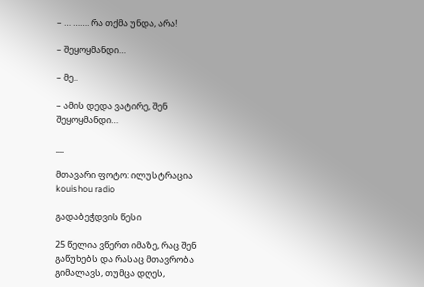– … ……. რა თქმა უნდა, არა!

– შეყოყმანდი…

– მე..

– ამის დედა ვატირე, შენ შეყოყმანდი…

__

მთავარი ფოტო: ილუსტრაცია kouishou radio

გადაბეჭდვის წესი

25 წელია ვწერთ იმაზე, რაც შენ გაწუხებს და რასაც მთავრობა გიმალავს, თუმცა დღეს,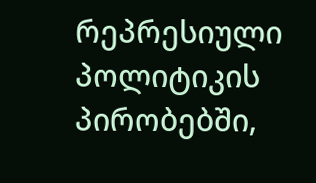რეპრესიული პოლიტიკის პირობებში,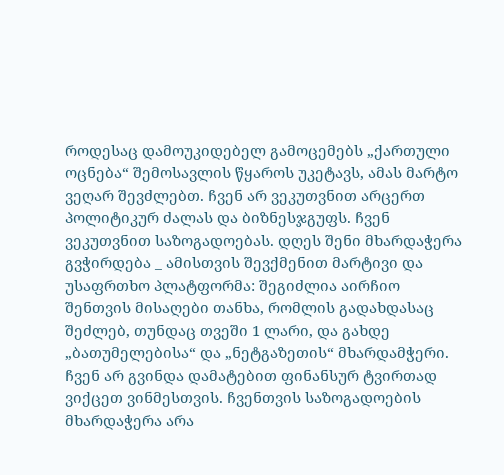როდესაც დამოუკიდებელ გამოცემებს „ქართული ოცნება“ შემოსავლის წყაროს უკეტავს, ამას მარტო ვეღარ შევძლებთ. ჩვენ არ ვეკუთვნით არცერთ პოლიტიკურ ძალას და ბიზნესჯგუფს. ჩვენ ვეკუთვნით საზოგადოებას. დღეს შენი მხარდაჭერა გვჭირდება _ ამისთვის შევქმენით მარტივი და უსაფრთხო პლატფორმა: შეგიძლია აირჩიო შენთვის მისაღები თანხა, რომლის გადახდასაც შეძლებ, თუნდაც თვეში 1 ლარი, და გახდე „ბათუმელებისა“ და „ნეტგაზეთის“ მხარდამჭერი. ჩვენ არ გვინდა დამატებით ფინანსურ ტვირთად ვიქცეთ ვინმესთვის. ჩვენთვის საზოგადოების მხარდაჭერა არა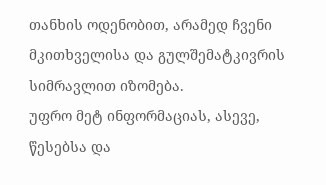თანხის ოდენობით, არამედ ჩვენი მკითხველისა და გულშემატკივრის სიმრავლით იზომება.
უფრო მეტ ინფორმაციას, ასევე, წესებსა და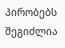პირობებს შეგიძლია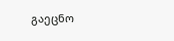გაეცნო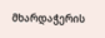მხარდაჭერის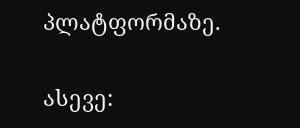პლატფორმაზე.

ასევე: